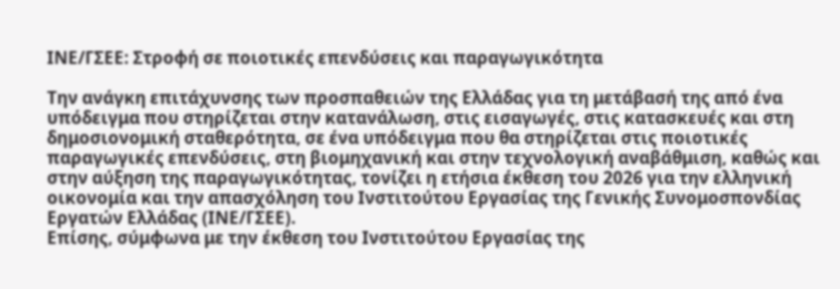ΙΝΕ/ΓΣΕΕ: Στροφή σε ποιοτικές επενδύσεις και παραγωγικότητα

Την ανάγκη επιτάχυνσης των προσπαθειών της Ελλάδας για τη μετάβασή της από ένα υπόδειγμα που στηρίζεται στην κατανάλωση, στις εισαγωγές, στις κατασκευές και στη δημοσιονομική σταθερότητα, σε ένα υπόδειγμα που θα στηρίζεται στις ποιοτικές παραγωγικές επενδύσεις, στη βιομηχανική και στην τεχνολογική αναβάθμιση, καθώς και στην αύξηση της παραγωγικότητας, τονίζει η ετήσια έκθεση του 2026 για την ελληνική οικονομία και την απασχόληση του Ινστιτούτου Εργασίας της Γενικής Συνομοσπονδίας Εργατών Ελλάδας (ΙΝΕ/ΓΣΕΕ).
Επίσης, σύμφωνα με την έκθεση του Ινστιτούτου Εργασίας της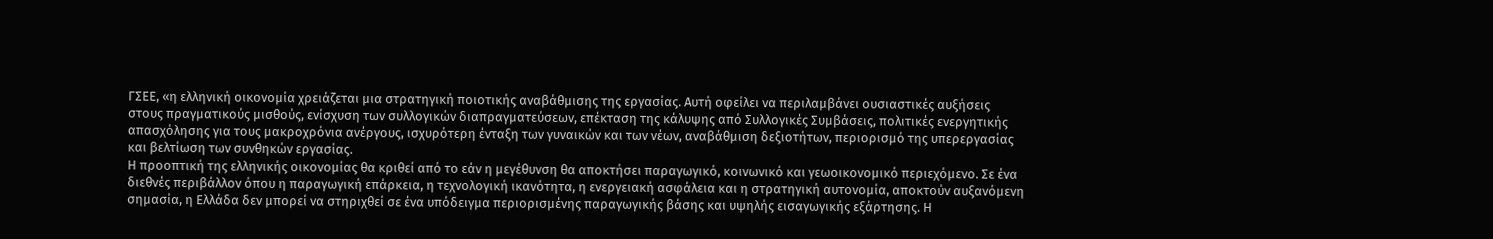ΓΣΕΕ, «η ελληνική οικονομία χρειάζεται μια στρατηγική ποιοτικής αναβάθμισης της εργασίας. Αυτή οφείλει να περιλαμβάνει ουσιαστικές αυξήσεις στους πραγματικούς μισθούς, ενίσχυση των συλλογικών διαπραγματεύσεων, επέκταση της κάλυψης από Συλλογικές Συμβάσεις, πολιτικές ενεργητικής απασχόλησης για τους μακροχρόνια ανέργους, ισχυρότερη ένταξη των γυναικών και των νέων, αναβάθμιση δεξιοτήτων, περιορισμό της υπερεργασίας και βελτίωση των συνθηκών εργασίας.
Η προοπτική της ελληνικής οικονομίας θα κριθεί από το εάν η μεγέθυνση θα αποκτήσει παραγωγικό, κοινωνικό και γεωοικονομικό περιεχόμενο. Σε ένα διεθνές περιβάλλον όπου η παραγωγική επάρκεια, η τεχνολογική ικανότητα, η ενεργειακή ασφάλεια και η στρατηγική αυτονομία, αποκτούν αυξανόμενη σημασία, η Ελλάδα δεν μπορεί να στηριχθεί σε ένα υπόδειγμα περιορισμένης παραγωγικής βάσης και υψηλής εισαγωγικής εξάρτησης. Η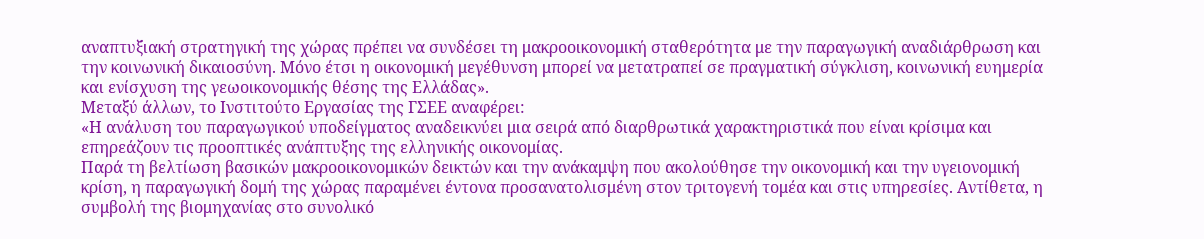αναπτυξιακή στρατηγική της χώρας πρέπει να συνδέσει τη μακροοικονομική σταθερότητα με την παραγωγική αναδιάρθρωση και την κοινωνική δικαιοσύνη. Μόνο έτσι η οικονομική μεγέθυνση μπορεί να μετατραπεί σε πραγματική σύγκλιση, κοινωνική ευημερία και ενίσχυση της γεωοικονομικής θέσης της Ελλάδας».
Μεταξύ άλλων, το Ινστιτούτο Εργασίας της ΓΣΕΕ αναφέρει:
«Η ανάλυση του παραγωγικού υποδείγματος αναδεικνύει μια σειρά από διαρθρωτικά χαρακτηριστικά που είναι κρίσιμα και επηρεάζουν τις προοπτικές ανάπτυξης της ελληνικής οικονομίας.
Παρά τη βελτίωση βασικών μακροοικονομικών δεικτών και την ανάκαμψη που ακολούθησε την οικονομική και την υγειονομική κρίση, η παραγωγική δομή της χώρας παραμένει έντονα προσανατολισμένη στον τριτογενή τομέα και στις υπηρεσίες. Αντίθετα, η συμβολή της βιομηχανίας στο συνολικό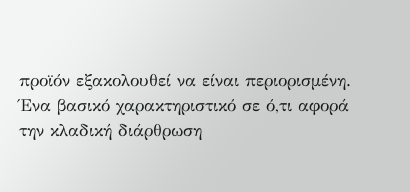προϊόν εξακολουθεί να είναι περιορισμένη.
Ένα βασικό χαρακτηριστικό σε ό,τι αφορά την κλαδική διάρθρωση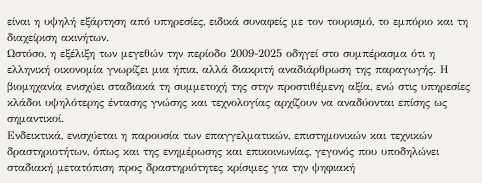είναι η υψηλή εξάρτηση από υπηρεσίες, ειδικά συναφείς με τον τουρισμό, το εμπόριο και τη διαχείριση ακινήτων.
Ωστόσο, η εξέλιξη των μεγεθών την περίοδο 2009-2025 οδηγεί στο συμπέρασμα ότι η ελληνική οικονομία γνωρίζει μια ήπια, αλλά διακριτή αναδιάρθρωση της παραγωγής. Η βιομηχανία ενισχύει σταδιακά τη συμμετοχή της στην προστιθέμενη αξία, ενώ στις υπηρεσίες κλάδοι υψηλότερης έντασης γνώσης και τεχνολογίας αρχίζουν να αναδύονται επίσης ως σημαντικοί.
Ενδεικτικά, ενισχύεται η παρουσία των επαγγελματικών, επιστημονικών και τεχνικών δραστηριοτήτων, όπως και της ενημέρωσης και επικοινωνίας, γεγονός που υποδηλώνει σταδιακή μετατόπιση προς δραστηριότητες κρίσιμες για την ψηφιακή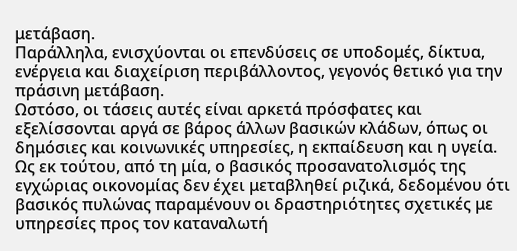μετάβαση.
Παράλληλα, ενισχύονται οι επενδύσεις σε υποδομές, δίκτυα, ενέργεια και διαχείριση περιβάλλοντος, γεγονός θετικό για την πράσινη μετάβαση.
Ωστόσο, οι τάσεις αυτές είναι αρκετά πρόσφατες και εξελίσσονται αργά σε βάρος άλλων βασικών κλάδων, όπως οι δημόσιες και κοινωνικές υπηρεσίες, η εκπαίδευση και η υγεία.
Ως εκ τούτου, από τη μία, ο βασικός προσανατολισμός της εγχώριας οικονομίας δεν έχει μεταβληθεί ριζικά, δεδομένου ότι βασικός πυλώνας παραμένουν οι δραστηριότητες σχετικές με υπηρεσίες προς τον καταναλωτή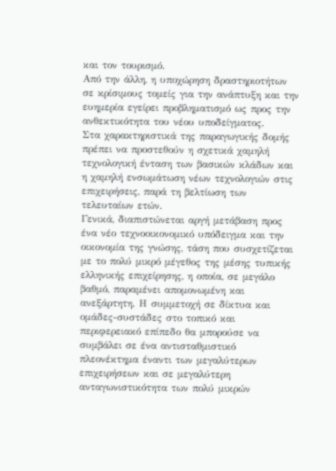και τον τουρισμό.
Από την άλλη, η υποχώρηση δραστηριοτήτων σε κρίσιμους τομείς για την ανάπτυξη και την ευημερία εγείρει προβληματισμό ως προς την ανθεκτικότητα του νέου υποδείγματος.
Στα χαρακτηριστικά της παραγωγικής δομής πρέπει να προστεθούν η σχετικά χαμηλή τεχνολογική ένταση των βασικών κλάδων και η χαμηλή ενσωμάτωση νέων τεχνολογιών στις επιχειρήσεις, παρά τη βελτίωση των τελευταίων ετών.
Γενικά, διαπιστώνεται αργή μετάβαση προς ένα νέο τεχνοοικονομικό υπόδειγμα και την οικονομία της γνώσης, τάση που συσχετίζεται με το πολύ μικρό μέγεθος της μέσης τυπικής ελληνικής επιχείρησης, η οποία, σε μεγάλο βαθμό, παραμένει απομονωμένη και ανεξάρτητη. Η συμμετοχή σε δίκτυα και ομάδες-συστάδες στο τοπικό και περιφερειακό επίπεδο θα μπορούσε να συμβάλει σε ένα αντισταθμιστικό πλεονέκτημα έναντι των μεγαλύτερων επιχειρήσεων και σε μεγαλύτερη ανταγωνιστικότητα των πολύ μικρών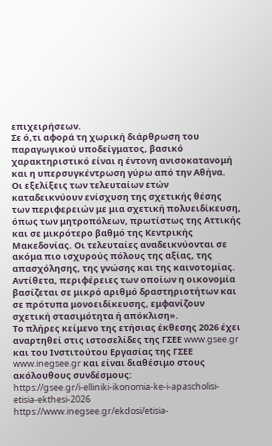επιχειρήσεων.
Σε ό,τι αφορά τη χωρική διάρθρωση του παραγωγικού υποδείγματος, βασικό χαρακτηριστικό είναι η έντονη ανισοκατανομή και η υπερσυγκέντρωση γύρω από την Αθήνα.
Οι εξελίξεις των τελευταίων ετών καταδεικνύουν ενίσχυση της σχετικής θέσης των περιφερειών με μια σχετική πολυειδίκευση, όπως των μητροπόλεων, πρωτίστως της Αττικής και σε μικρότερο βαθμό της Κεντρικής Μακεδονίας. Οι τελευταίες αναδεικνύονται σε ακόμα πιο ισχυρούς πόλους της αξίας, της απασχόλησης, της γνώσης και της καινοτομίας. Αντίθετα, περιφέρειες των οποίων η οικονομία βασίζεται σε μικρό αριθμό δραστηριοτήτων και σε πρότυπα μονοειδίκευσης, εμφανίζουν σχετική στασιμότητα ή απόκλιση».
Το πλήρες κείμενο της ετήσιας έκθεσης 2026 έχει αναρτηθεί στις ιστοσελίδες της ΓΣΕΕ www.gsee.gr και του Ινστιτούτου Εργασίας της ΓΣΕΕ www.inegsee.gr και είναι διαθέσιμο στους ακόλουθους συνδέσμους:
https://gsee.gr/i-elliniki-ikonomia-ke-i-apascholisi-etisia-ekthesi-2026
https://www.inegsee.gr/ekdosi/etisia-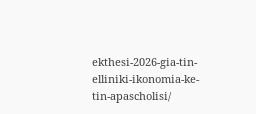ekthesi-2026-gia-tin-elliniki-ikonomia-ke-tin-apascholisi/